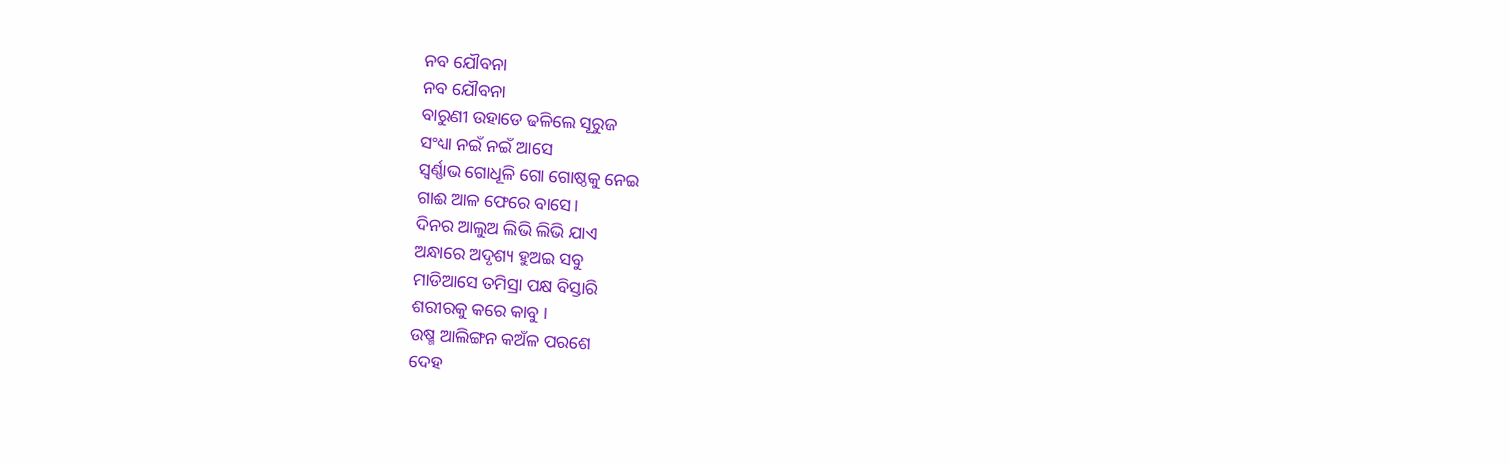ନବ ଯୌବନା
ନବ ଯୌବନା
ବାରୁଣୀ ଉହାଡେ ଢଳିଲେ ସୂରୁଜ
ସଂଧ୍ୟା ନଇଁ ନଇଁ ଆସେ
ସ୍ୱର୍ଣ୍ଣାଭ ଗୋଧୂଳି ଗୋ ଗୋଷ୍ଠକୁ ନେଇ
ଗାଈ ଆଳ ଫେରେ ବାସେ।
ଦିନର ଆଲୁଅ ଲିଭି ଲିଭି ଯାଏ
ଅନ୍ଧାରେ ଅଦୃଶ୍ୟ ହୁଅଇ ସବୁ
ମାଡିଆସେ ତମିସ୍ରା ପକ୍ଷ ବିସ୍ତାରି
ଶରୀରକୁ କରେ କାବୁ ।
ଉଷ୍ମ ଆଲିଙ୍ଗନ କଅଁଳ ପରଶେ
ଦେହ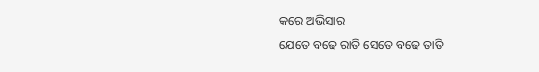କରେ ଅଭିସାର
ଯେତେ ବଢେ ରାତି ସେତେ ବଢେ ତାତି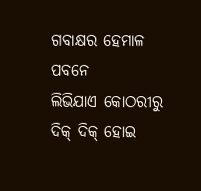ଗବାକ୍ଷର ହେମାଳ ପବନେ
ଲିଭିଯାଏ କୋଠରୀରୁ
ଦିକ୍ ଦିକ୍ ହୋଇ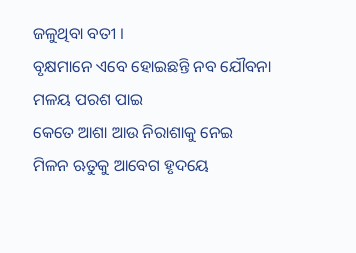ଜଳୁଥିବା ବତୀ ।
ବୃକ୍ଷମାନେ ଏବେ ହୋଇଛନ୍ତି ନବ ଯୌବନା
ମଳୟ ପରଶ ପାଇ
କେତେ ଆଶା ଆଉ ନିରାଶାକୁ ନେଇ
ମିଳନ ଋତୁକୁ ଆବେଗ ହୃଦୟେ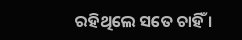ରହିଥିଲେ ସତେ ଚାହିଁ ।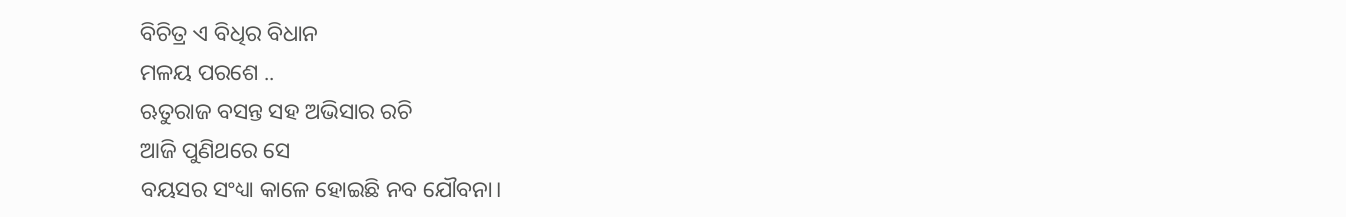ବିଚିତ୍ର ଏ ବିଧିର ବିଧାନ
ମଳୟ ପରଶେ ..
ଋତୁରାଜ ବସନ୍ତ ସହ ଅଭିସାର ରଚି
ଆଜି ପୁଣିଥରେ ସେ
ବୟସର ସଂଧ୍ୟା କାଳେ ହୋଇଛି ନବ ଯୌବନା।